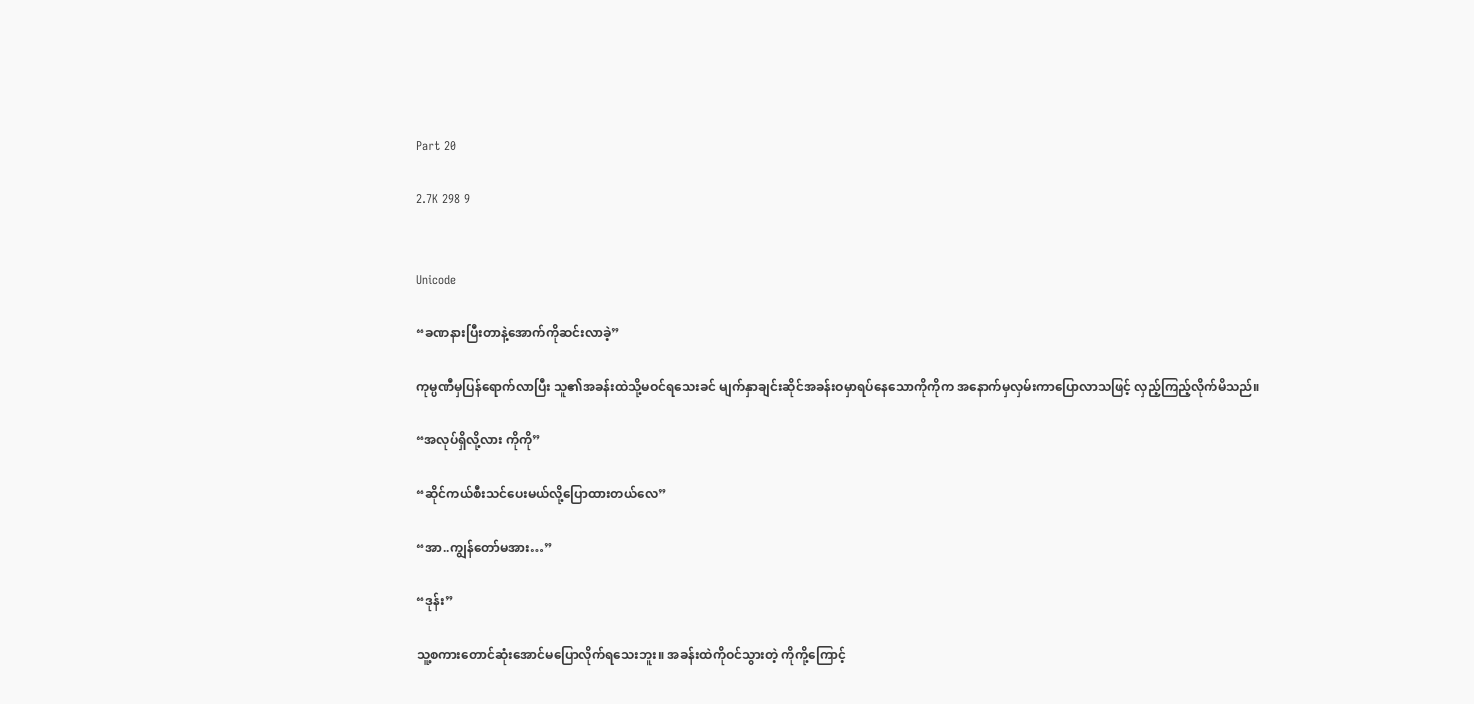Part 20

2.7K 298 9


Unicode

“ခဏနားပြီးတာနဲ့အောက်ကိုဆင်းလာခဲ့”

ကုမ္ပဏီမှပြန်ရောက်လာပြီး သူ၏အခန်းထဲသို့မဝင်ရသေးခင် မျက်နှာချင်းဆိုင်အခန်းဝမှာရပ်နေသောကိုကိုက အ‌နောက်မှလှမ်းကာပြောလာသဖြင့် လှည့်ကြည့်လိုက်မိသည်။

“အလုပ်ရှိလို့လား ကိုကို”

“ဆိုင်ကယ်စီးသင်ပေးမယ်လို့ပြောထားတယ်လေ”

“အာ..ကျွန်တော်မအား…”

“ဒုန်း”

သူ့စကားတောင်ဆုံးအောင်မပြောလိုက်ရသေးဘူး။ အခန်းထဲကိုဝင်သွားတဲ့ ကိုကို့ကြောင့်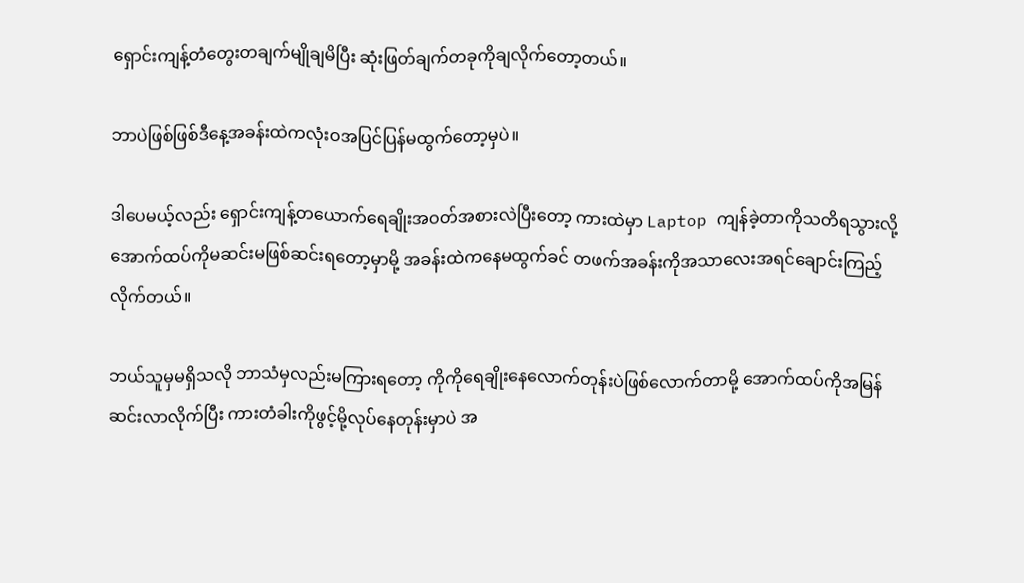ရှောင်းကျန့်တံတွေးတချက်မျိုချမိပြီး ဆုံးဖြတ်ချက်တခုကိုချလိုက်တော့တယ်။

ဘာပဲဖြစ်ဖြစ်ဒီနေ့အခန်းထဲကလုံးဝအပြင်ပြန်မထွက်‌တော့မှပဲ။

ဒါပေမယ့်လည်း ရှောင်းကျန့်တယောက်ရေချိုးအဝတ်အစားလဲပြီးတော့ ကားထဲမှာ Laptop ကျန်ခဲ့တာကိုသတိရသွားလို့ အောက်ထပ်ကိုမဆင်းမဖြစ်ဆင်းရတော့မှာမို့ အခန်းထဲကနေမထွက်ခင် တဖက်အခန်းကိုအသာလေးအရင်ချောင်းကြည့်လိုက်တယ်။

ဘယ်သူမှမရှိသလို ဘာသံမှလည်းမကြားရတော့ ကိုကိုရေချိုးနေလောက်တုန်းပဲဖြစ်လောက်တာမို့ အောက်ထပ်ကိုအမြန်ဆင်းလာလိုက်ပြီး ကားတံခါးကိုဖွင့်မို့လုပ်နေတုန်းမှာပဲ အ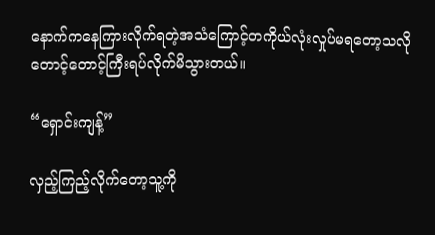နောက်ကနေကြားလိုက်ရတဲ့အသံကြောင့်တကိုယ်လုံးလှုပ်မရတော့သလို တောင့်တောင့်ကြီးရပ်လိုက်မိသွားတယ်။

“ရှောင်းကျန့်”

လှည့်ကြည့်လိုက်တော့သူ့ကို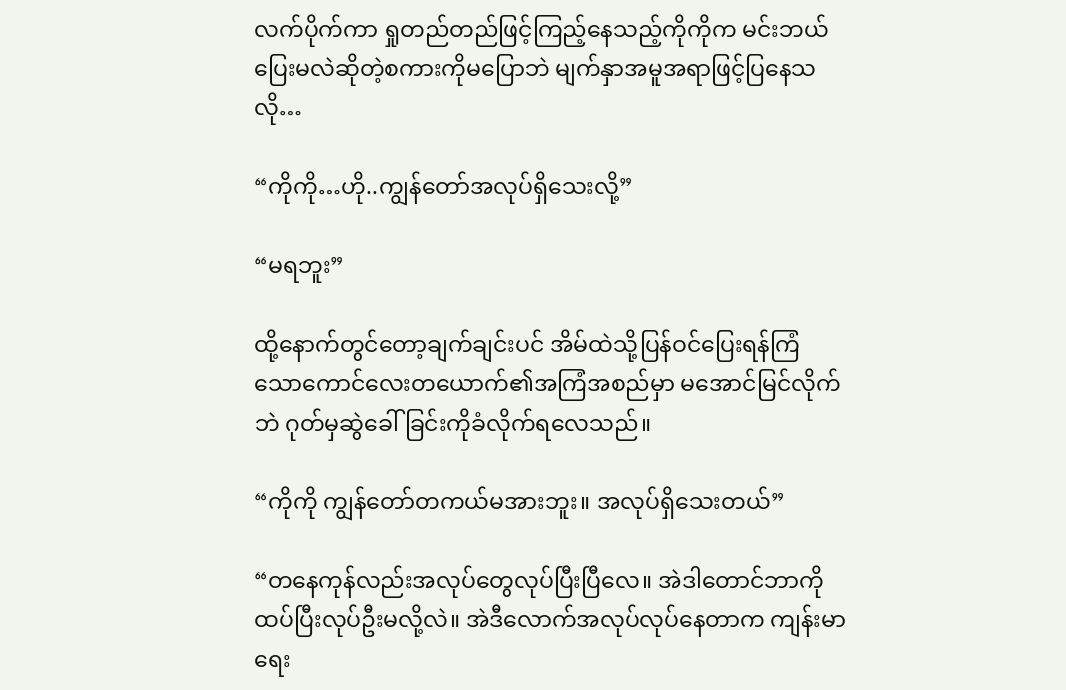လက်ပိုက်ကာ ရှုတည်တည်ဖြင့်ကြည့်နေသည့်ကိုကိုက မင်းဘယ်ပြေးမလဲဆိုတဲ့စကားကိုမပြောဘဲ မျက်နှာအမူအရာဖြင့်ပြနေသလို…

“ကိုကို…ဟို..ကျွန်တော်အလုပ်ရှိသေးလို့”

“မရဘူး”

ထို့နောက်တွင်တော့ချက်ချင်းပင် အိမ်ထဲသို့ပြန်ဝင်ပြေးရန်ကြံသောကောင်လေးတယောက်၏အကြံအစည်မှာ မအောင်မြင်လိုက်ဘဲ ဂုတ်မှဆွဲခေါ်ခြင်းကိုခံလိုက်ရလေသည်။

“ကိုကို ကျွန်တော်တကယ်မအားဘူး။ အလုပ်ရှိသေးတယ်”

“တနေကုန်လည်းအလုပ်တွေလုပ်ပြီးပြီလေ။ အဲဒါတောင်ဘာကိုထပ်ပြီးလုပ်ဦးမလို့လဲ။ အဲဒီလောက်အလုပ်လုပ်နေတာက ကျန်းမာရေး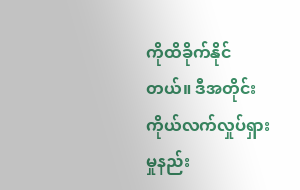ကိုထိခိုက်နိုင်တယ်။ ဒီအတိုင်းကိုယ်လက်လှုပ်ရှားမှုနည်း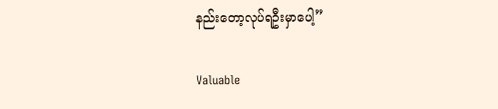နည်းတော့လုပ်ရဦးမှာပေါ့”

Valuable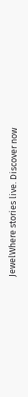JewelWhere stories live. Discover now